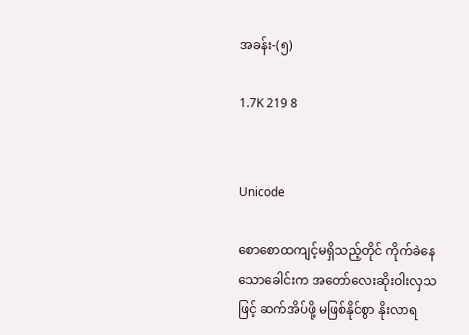အခန်း-(၅)

1.7K 219 8


Unicode

စောစောထကျင့်မရှိသည့်တိုင် ကိုက်ခဲနေသောခေါင်းက အတော်လေးဆိုးဝါးလှသဖြင့် ဆက်အိပ်ဖို့ မဖြစ်နိုင်စွာ နိုးလာရ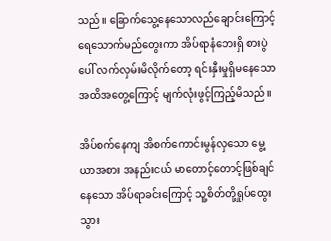သည်။ ခြောက်သွေ့နေသောလည်ချောင်းကြောင့် ရေသောက်မည်တွေးကာ အိပ်ရာနံဘေးရှိ စားပွဲပေါ် လက်လှမ်းမိလိုက်တော့ ရင်းနှီးမှုရှိ‌မနေသော အထိအတွေ့ကြောင့် မျက်လုံးဖွင့်ကြည့်မိသည်။

အိပ်စက်နေကျ အိစက်ကောင်းမွန်လှသော မွေ့ယာအစား အနည်းငယ် မာတောင့်တောင့်ဖြစ်ချင်နေသော အိပ်ရာခင်းကြောင့် သူ့စိတ်တို့ရှုပ်ထွေးသွား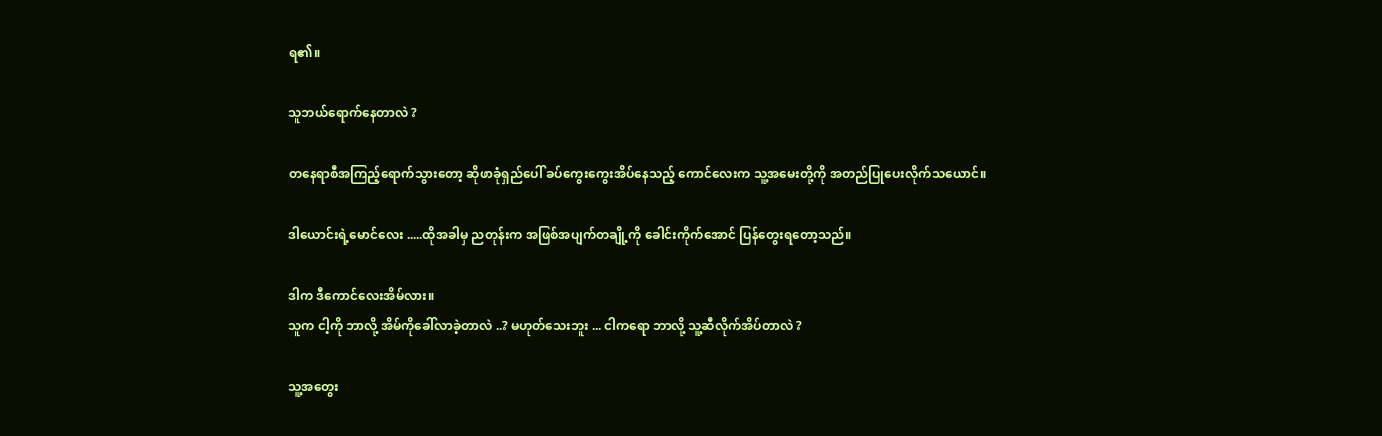ရ၏။

သူဘယ်ရောက်နေတာလဲ ?

တနေရာစီအကြည့်ရောက်သွားတော့ ဆိုဖာခုံရှည်ပေါ် ခပ်ကွေးကွေးအိပ်နေသည့် ကောင်လေးက သူ့အမေးတို့ကို အတည်ပြုပေးလိုက်သယောင်။

ဒါယောင်းရဲ့မောင်လေး .....ထိုအခါမှ ညတုန်းက အဖြစ်အပျက်တချို့ကို ခေါင်းကိုက်အောင် ပြန်တွေးရတော့သည်။

ဒါက ဒီကောင်လေးအိမ်လား။
သူက ငါ့ကို ဘာလို့ အိမ်ကိုခေါ်လာခဲ့တာလဲ ..? မဟုတ်သေးဘူး ... ငါက‌ရော ဘာလို့ သူ့ဆီလိုက်အိပ်တာလဲ ?

သူ့အတွေး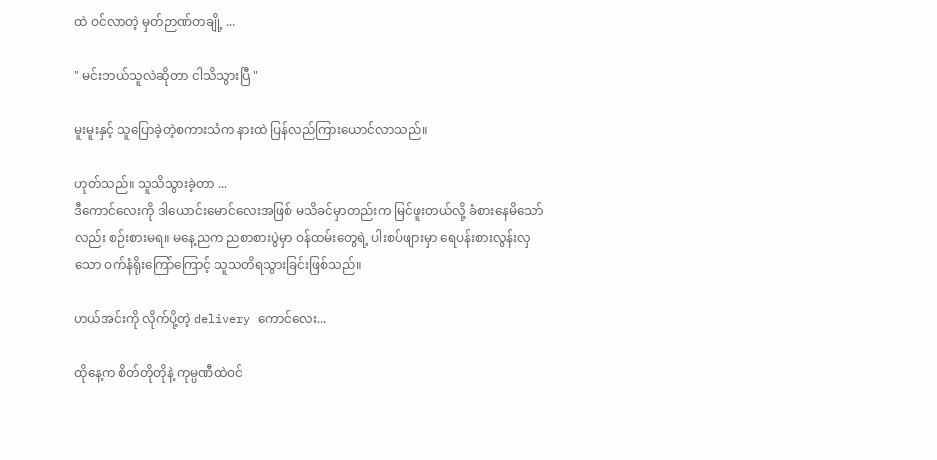ထဲ ဝင်လာတဲ့ မှတ်ဉာဏ်တချို့ ...

" မင်းဘယ်သူလဲဆိုတာ ငါသိသွားပြီ "

မူးမူးနှင့် သူပြောခဲ့တဲ့စကားသံက နားထဲ ပြန်လည်ကြားယောင်လာသည်။

ဟုတ်သည်။ သူသိသွားခဲ့တာ ...
ဒီကောင်လေးကို ဒါယောင်းမောင်လေးအဖြစ် မသိခင်မှာတည်းက မြင်ဖူးတယ်လို့ ခံစားနေမိသော်လည်း စဉ်းစားမရ။ မနေ့ညက ညစာစားပွဲမှာ ဝန်ထမ်းတွေရဲ့ ပါးစပ်ဖျားမှာ ရေပန်းစားလွန်းလှသော ဝက်နံရိုးကြော်ကြောင့် သူသတိရသွားခြင်းဖြစ်သည်။

ဟယ်အင်းကို လိုက်ပို့တဲ့ delivery ကောင်လေး...

ထိုနေ့က စိတ်တိုတိုနဲ့ ကုမ္ပဏီထဲဝင်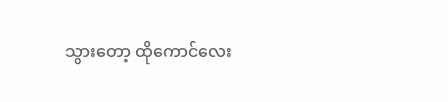သွားတော့ ထိုကောင်လေး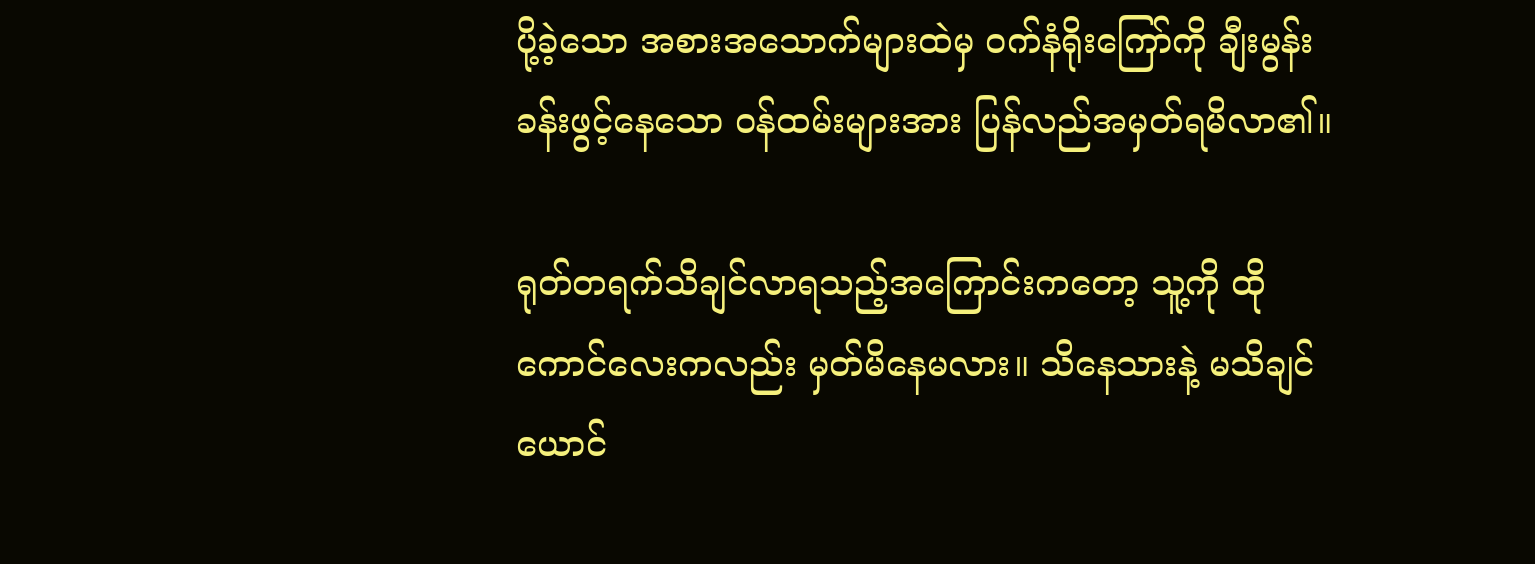ပို့ခဲ့သော အစားအသောက်များထဲမှ ဝက်နံရိုးကြော်ကို ချီးမွန်းခန်းဖွင့်နေသော ဝန်ထမ်းများအား ပြန်လည်အမှတ်ရမိလာ၏။

ရုတ်တရက်သိချင်လာရသည့်အကြောင်းကတော့ သူ့ကို ထိုကောင်လေးကလည်း မှတ်မိနေမလား။ သိနေသားနဲ့ မသိချင်ယောင်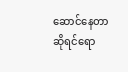ဆောင်နေတာဆိုရင်ရော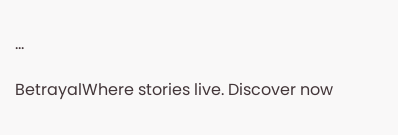...

BetrayalWhere stories live. Discover now